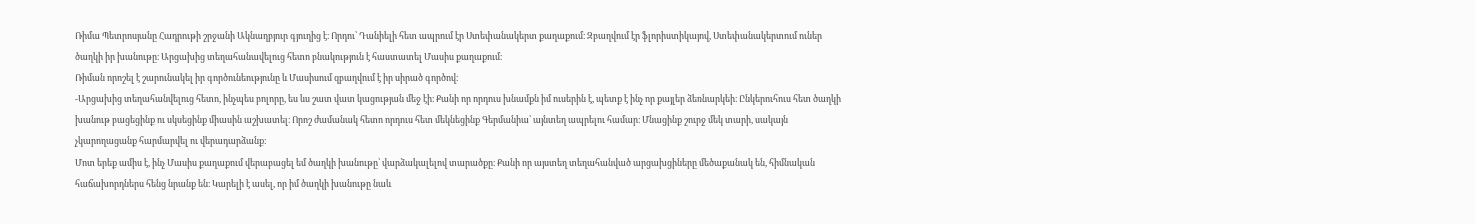Ռիմա Պետրոսյանը Հադրութի շրջանի Ակնաղբյուր գյուղից է։ Որդու՝ Դանիելի հետ ապրում էր Ստեփանակերտ քաղաքում։ Զբաղվում էր ֆլորիստիկայով, Ստեփանակերտում ուներ ծաղկի իր խանութը։ Արցախից տեղահանավելուց հետո բնակություն է հաստատել Մասիս քաղաքում։
Ռիման որոշել է շարունակել իր գործունեությունը և Մասիսում զբաղվում է իր սիրած գործով։
-Արցախից տեղահանվելուց հետո, ինչպես բոլորը, ես ևս շատ վատ կացության մեջ էի։ Քանի որ որդուս խնամքն իմ ուսերին է, պետք է ինչ որ քայլեր ձեռնարկեի։ Ընկերուհուս հետ ծաղկի խանութ բացեցինք ու սկսեցինք միասին աշխատել։ Որոշ ժամանակ հետո որդուս հետ մեկնեցինք Գերմանիա՝ այնտեղ ապրելու համար։ Մնացինք շուրջ մեկ տարի, սակայն չկարողացանք հարմարվել ու վերադարձանք։
Մոտ երեք ամիս է, ինչ Մասիս քաղաքում վերաբացել եմ ծաղկի խանութը՝ վարձակալելով տարածքը։ Քանի որ այստեղ տեղահանված արցախցիները մեծաքանակ են, հիմնական հաճախորդներս հենց նրանք են։ Կարելի է ասել, որ իմ ծաղկի խանութը նաև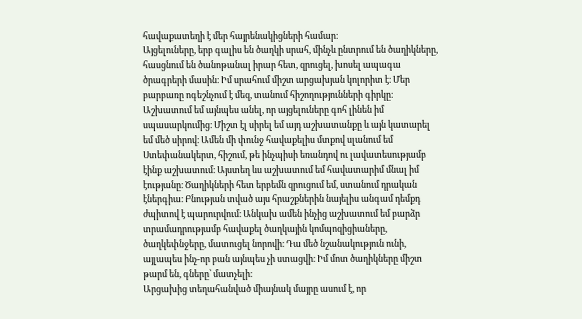հավաքատեղի է մեր հայրենակիցների համար։
Այցելուները, երբ գալիս են ծաղկի սրահ, մինչև ընտրում են ծաղիկները, հասցնում են ծանոթանալ իրար հետ, զրուցել, խոսել ապագա ծրագրերի մասին։ Իմ սրահում միշտ արցախյան կոլորիտ է։ Մեր բարբառը ոգեշնչում է մեզ, տանում հիշողությունների գիրկը։
Աշխատում եմ այնպես անել, որ այցելուները գոհ լինեն իմ սպասարկումից։ Միշտ էլ սիրել եմ այդ աշխատանքը և այն կատարել եմ մեծ սիրով։ Ամեն մի փունջ հավաքելիս մտքով սլանում եմ Ստեփանակերտ, հիշում, թե ինչպիսի եռանդով ու լավատեսությամբ էինք աշխատում։ Այստեղ ևս աշխատում եմ հավատարիմ մնալ իմ էությանը։ Ծաղիկների հետ երբեմն զրուցում եմ, ստանում դրական էներգիա։ Բնության տված այս հրաշքներին նայելիս անգամ դեմքդ ժպիտով է պարուրվում։ Անկախ ամեն ինչից աշխատում եմ բարձր տրամադրությամբ հավաքել ծաղկային կոմպոզիցիաները, ծաղկեփնջերը, մատուցել նորովի։ Դա մեծ նշանակություն ունի, այլապես ինչ-որ բան այնպես չի ստացվի։ Իմ մոտ ծաղիկները միշտ թարմ են, գները՝ մատչելի։
Արցախից տեղահանված միայնակ մայրը ասում է, որ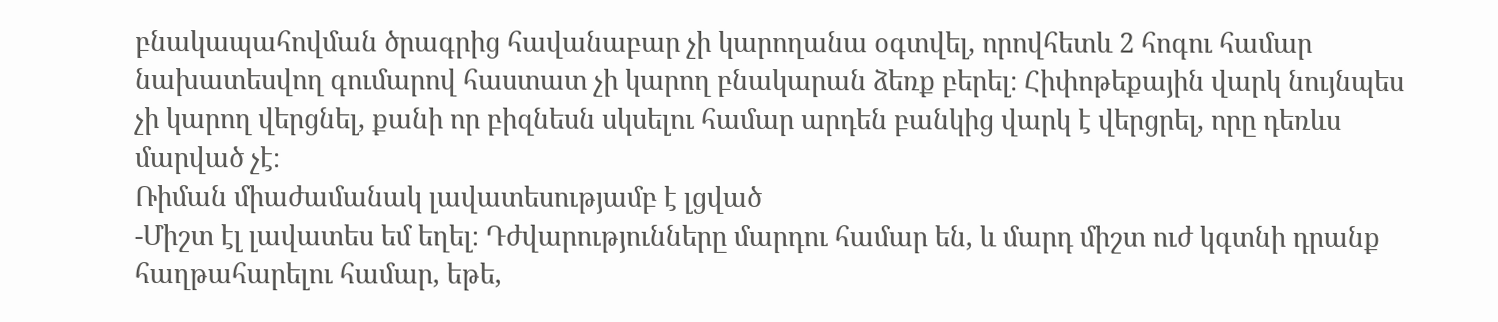բնակապահովման ծրագրից հավանաբար չի կարողանա օգտվել, որովհետև 2 հոգու համար նախատեսվող գումարով հաստատ չի կարող բնակարան ձեռք բերել։ Հիփոթեքային վարկ նույնպես չի կարող վերցնել, քանի որ բիզնեսն սկսելու համար արդեն բանկից վարկ է վերցրել, որը դեռևս մարված չէ։
Ռիման միաժամանակ լավատեսությամբ է լցված
-Միշտ էլ լավատես եմ եղել։ Դժվարությունները մարդու համար են, և մարդ միշտ ուժ կգտնի դրանք հաղթահարելու համար, եթե,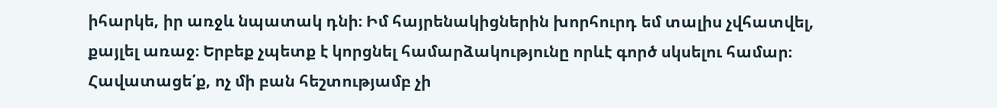իհարկե, իր առջև նպատակ դնի։ Իմ հայրենակիցներին խորհուրդ եմ տալիս չվհատվել, քայլել առաջ։ Երբեք չպետք է կորցնել համարձակությունը որևէ գործ սկսելու համար։ Հավատացե՛ք, ոչ մի բան հեշտությամբ չի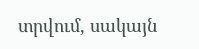տրվում, սակայն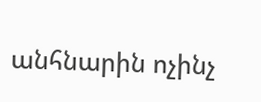անհնարին ոչինչ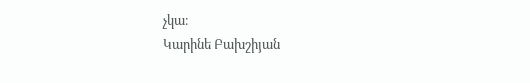չկա։
Կարինե Բախշիյան